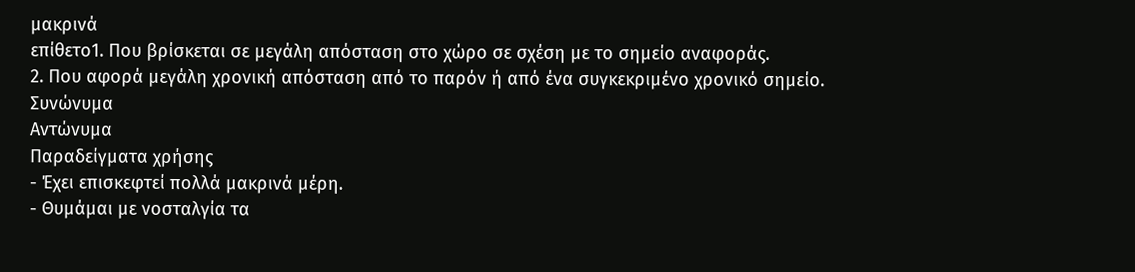μακρινά
επίθετο1. Που βρίσκεται σε μεγάλη απόσταση στο χώρο σε σχέση με το σημείο αναφοράς.
2. Που αφορά μεγάλη χρονική απόσταση από το παρόν ή από ένα συγκεκριμένο χρονικό σημείο.
Συνώνυμα
Αντώνυμα
Παραδείγματα χρήσης
- Έχει επισκεφτεί πολλά μακρινά μέρη.
- Θυμάμαι με νοσταλγία τα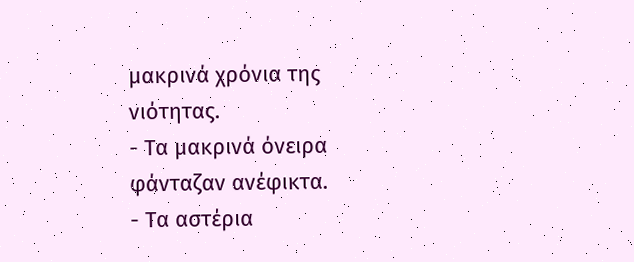μακρινά χρόνια της νιότητας.
- Τα μακρινά όνειρα φάνταζαν ανέφικτα.
- Τα αστέρια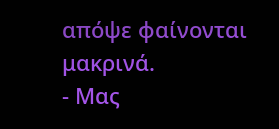απόψε φαίνονται μακρινά.
- Μας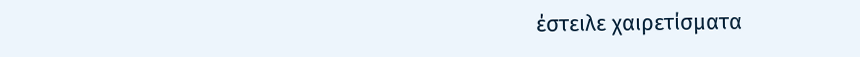έστειλε χαιρετίσματα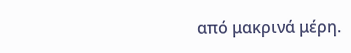από μακρινά μέρη.